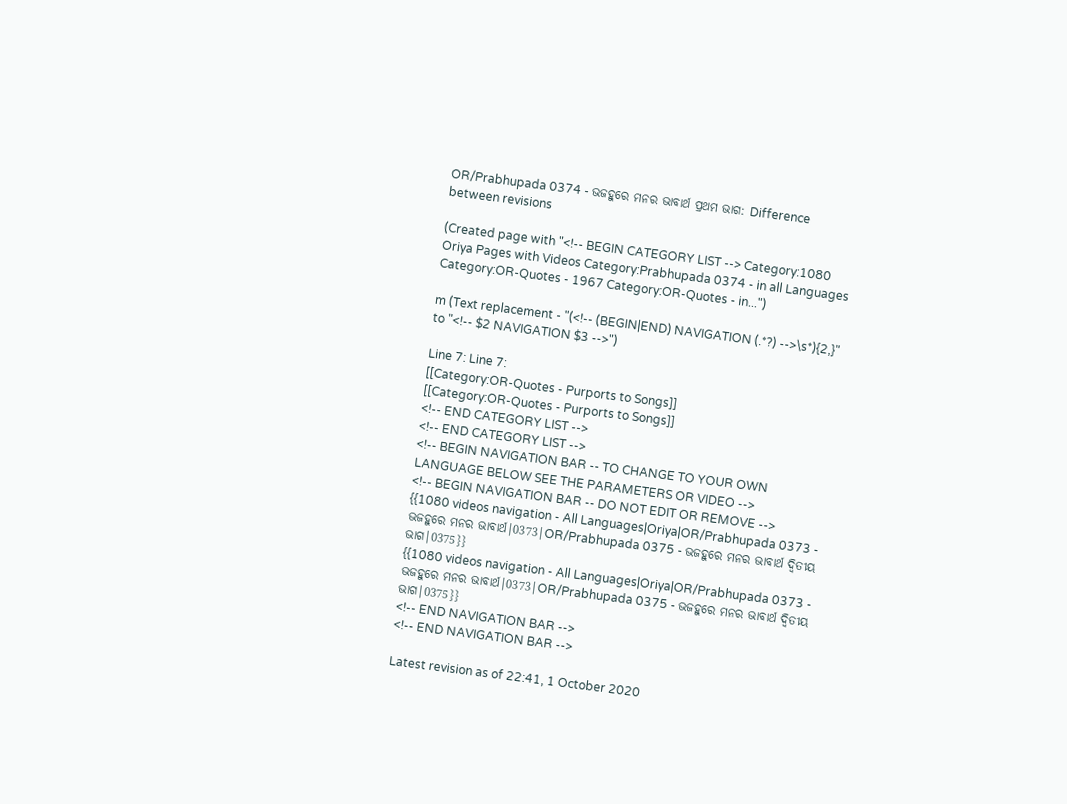OR/Prabhupada 0374 - ଭଜହୁରେ ମନର ଭାବାର୍ଥ ପ୍ରଥମ ଭାଗ: Difference between revisions

(Created page with "<!-- BEGIN CATEGORY LIST --> Category:1080 Oriya Pages with Videos Category:Prabhupada 0374 - in all Languages Category:OR-Quotes - 1967 Category:OR-Quotes - in...")

m (Text replacement - "(<!-- (BEGIN|END) NAVIGATION (.*?) -->\s*){2,}" to "<!-- $2 NAVIGATION $3 -->")

Line 7: Line 7:
[[Category:OR-Quotes - Purports to Songs]]
[[Category:OR-Quotes - Purports to Songs]]
<!-- END CATEGORY LIST -->
<!-- END CATEGORY LIST -->
<!-- BEGIN NAVIGATION BAR -- TO CHANGE TO YOUR OWN LANGUAGE BELOW SEE THE PARAMETERS OR VIDEO -->
<!-- BEGIN NAVIGATION BAR -- DO NOT EDIT OR REMOVE -->
{{1080 videos navigation - All Languages|Oriya|OR/Prabhupada 0373 - ଭଜହୁରେ ମନର ଭାବାର୍ଥ|0373|OR/Prabhupada 0375 - ଭଜହୁରେ ମନର ଭାବାର୍ଥ ଦ୍ଵିତୀୟ ଭାଗ|0375}}
{{1080 videos navigation - All Languages|Oriya|OR/Prabhupada 0373 - ଭଜହୁରେ ମନର ଭାବାର୍ଥ|0373|OR/Prabhupada 0375 - ଭଜହୁରେ ମନର ଭାବାର୍ଥ ଦ୍ଵିତୀୟ ଭାଗ|0375}}
<!-- END NAVIGATION BAR -->
<!-- END NAVIGATION BAR -->

Latest revision as of 22:41, 1 October 2020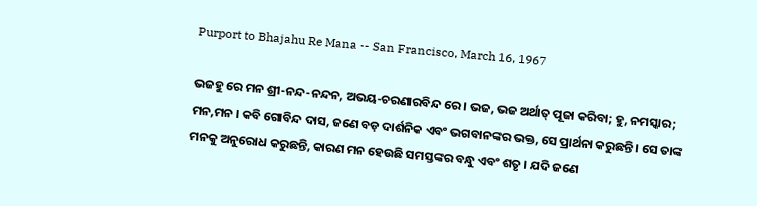Purport to Bhajahu Re Mana -- San Francisco, March 16, 1967

ଭଜହୁ ରେ ମନ ଶ୍ରୀ-ନନ୍ଦ-ନନ୍ଦନ, ଅଭୟ-ଚରଣାରବିନ୍ଦ ରେ । ଭଜ, ଭଜ ଅର୍ଥାତ୍ ପୂଜା କରିବା; ହୁ, ନମସ୍କାର; ମନ,ମନ । କବି ଗୋବିନ୍ଦ ଦାସ, ଜଣେ ବଡ଼ ଦାର୍ଶନିକ ଏବଂ ଭଗବାନଙ୍କର ଭକ୍ତ, ସେ ପ୍ରାର୍ଥନା କରୁଛନ୍ତି । ସେ ତାଙ୍କ ମନକୁ ଅନୁରୋଧ କରୁଛନ୍ତି, କାରଣ ମନ ହେଉଛି ସମସ୍ତଙ୍କର ବନ୍ଧୁ ଏବଂ ଶତୃ । ଯଦି ଜଣେ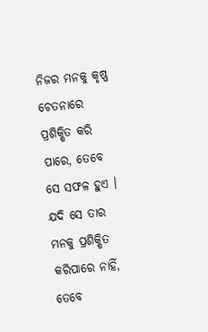ନିଜର ମନକୁ କୃଷ୍ଣ ଚେତନାରେ ପ୍ରଶିକ୍ଷିତ କରି ପାରେ, ତେବେ ସେ ସଫଳ ହୁଏ । ଯଦି ସେ ତାର ମନକୁ ପ୍ରଶିକ୍ଷିତ କରିପାରେ ନାହିଁ, ତେବେ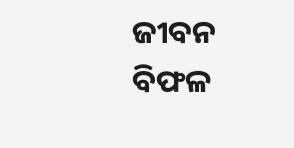ଜୀବନ ବିଫଳ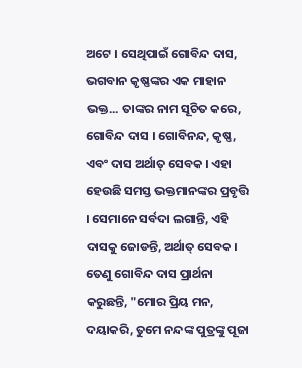ଅଟେ । ସେଥିପାଇଁ ଗୋବିନ୍ଦ ଦାସ, ଭଗବାନ କୃଷ୍ଣଙ୍କର ଏକ ମାହାନ ଭକ୍ତ... ତାଙ୍କର ନାମ ସୂଚିତ କରେ, ଗୋବିନ୍ଦ ଦାସ । ଗୋବିନନ୍ଦ, କୃଷ୍ଣ, ଏବଂ ଦାସ ଅର୍ଥାତ୍ ସେବକ । ଏହା ହେଉଛି ସମସ୍ତ ଭକ୍ତମାନଙ୍କର ପ୍ରବୃତ୍ତି । ସେମାନେ ସର୍ବଦା ଲଗାନ୍ତି, ଏହି ଦାସକୁ ଜୋଡନ୍ତି, ଅର୍ଥାତ୍ ସେବକ । ତେଣୁ ଗୋବିନ୍ଦ ଦାସ ପ୍ରାର୍ଥନା କରୁଛନ୍ତି, "ମୋର ପ୍ରିୟ ମନ, ଦୟାକରି, ତୁମେ ନନ୍ଦଙ୍କ ପୁତ୍ରଙ୍କୁ ପୂଜା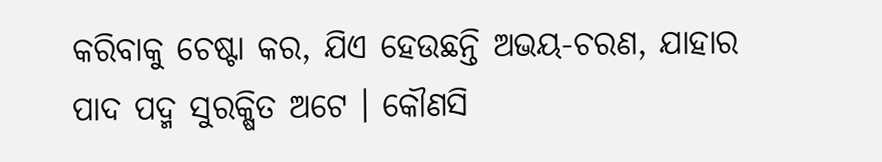କରିବାକୁ ଚେଷ୍ଟା କର, ଯିଏ ହେଉଛନ୍ତି ଅଭୟ-ଚରଣ, ଯାହାର ପାଦ ପଦ୍ମ ସୁରକ୍ଷିତ ଅଟେ । କୌଣସି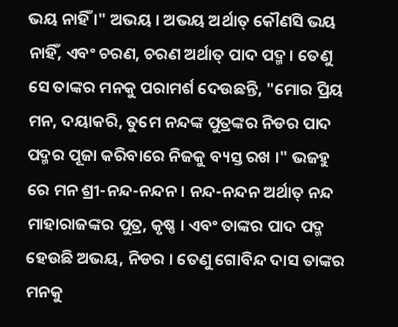ଭୟ ନାହିଁ ।" ଅଭୟ । ଅଭୟ ଅର୍ଥାତ୍ କୌଣସି ଭୟ ନାହିଁ, ଏବଂ ଚରଣ, ଚରଣ ଅର୍ଥାତ୍ ପାଦ ପଦ୍ମ । ତେଣୁ ସେ ତାଙ୍କର ମନକୁ ପରାମର୍ଶ ଦେଉଛନ୍ତି, "ମୋର ପ୍ରିୟ ମନ, ଦୟାକରି, ତୁମେ ନନ୍ଦଙ୍କ ପୁତ୍ରଙ୍କର ନିଡର ପାଦ ପଦ୍ମର ପୂଜା କରିବାରେ ନିଜକୁ ବ୍ୟସ୍ତ ରଖ ।" ଭଜହୁ ରେ ମନ ଶ୍ରୀ-ନନ୍ଦ-ନନ୍ଦନ । ନନ୍ଦ-ନନ୍ଦନ ଅର୍ଥାତ୍ ନନ୍ଦ ମାହାରାଜଙ୍କର ପୁତ୍ର, କୃଷ୍ଣ । ଏବଂ ତାଙ୍କର ପାଦ ପଦ୍ମ ହେଉଛି ଅଭୟ, ନିଡର । ତେଣୁ ଗୋବିନ୍ଦ ଦାସ ତାଙ୍କର ମନକୁ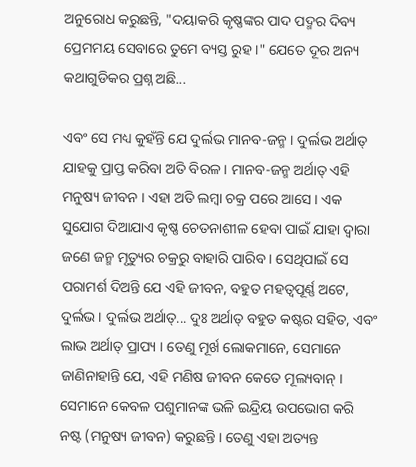ଅନୁରୋଧ କରୁଛନ୍ତି, "ଦୟାକରି କୃଷ୍ଣଙ୍କର ପାଦ ପଦ୍ମର ଦିବ୍ୟ ପ୍ରେମମୟ ସେବାରେ ତୁମେ ବ୍ୟସ୍ତ ରୁହ ।" ଯେତେ ଦୂର ଅନ୍ୟ କଥାଗୁଡିକର ପ୍ରଶ୍ନ ଅଛି...

ଏବଂ ସେ ମଧ୍ୟ କୁହଁନ୍ତି ଯେ ଦୁର୍ଲଭ ମାନବ-ଜନ୍ମ । ଦୁର୍ଲଭ ଅର୍ଥାତ୍ ଯାହକୁ ପ୍ରାପ୍ତ କରିବା ଅତି ବିରଳ । ମାନବ-ଜନ୍ମ ଅର୍ଥାତ୍ ଏହି ମନୁଷ୍ୟ ଜୀବନ । ଏହା ଅତି ଲମ୍ଵା ଚକ୍ର ପରେ ଆସେ । ଏକ ସୁଯୋଗ ଦିଆଯାଏ କୃଷ୍ଣ ଚେତନାଶୀଳ ହେବା ପାଇଁ ଯାହା ଦ୍ଵାରା ଜଣେ ଜନ୍ମ ମୃତ୍ୟୁର ଚକ୍ରରୁ ବାହାରି ପାରିବ । ସେଥିପାଇଁ ସେ ପରାମର୍ଶ ଦିଅନ୍ତି ଯେ ଏହି ଜୀବନ, ବହୁତ ମହତ୍ଵପୂର୍ଣ୍ଣ ଅଟେ, ଦୁର୍ଲଭ । ଦୁର୍ଲଭ ଅର୍ଥାତ୍... ଦୁଃ ଅର୍ଥାତ୍ ବହୁତ କଷ୍ଟର ସହିତ, ଏବଂ ଲାଭ ଅର୍ଥାତ୍ ପ୍ରାପ୍ୟ । ତେଣୁ ମୂର୍ଖ ଲୋକମାନେ, ସେମାନେ ଜାଣିନାହାନ୍ତି ଯେ, ଏହି ମଣିଷ ଜୀବନ କେତେ ମୂଲ୍ୟବାନ୍ । ସେମାନେ କେବଳ ପଶୁମାନଙ୍କ ଭଳି ଇନ୍ଦ୍ରିୟ ଉପଭୋଗ କରି ନଷ୍ଟ (ମନୁଷ୍ୟ ଜୀବନ) କରୁଛନ୍ତି । ତେଣୁ ଏହା ଅତ୍ୟନ୍ତ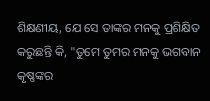ଶିକ୍ଷଣୀୟ, ଯେ ସେ ତାଙ୍କର ମନକୁ ପ୍ରଶିକ୍ଷିତ କରୁଛନ୍ତି କି, "ତୁମେ ତୁମର ମନକୁ ଭଗବାନ କୃଷ୍ଣଙ୍କର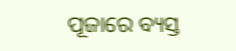ପୂଜାରେ ବ୍ୟସ୍ତ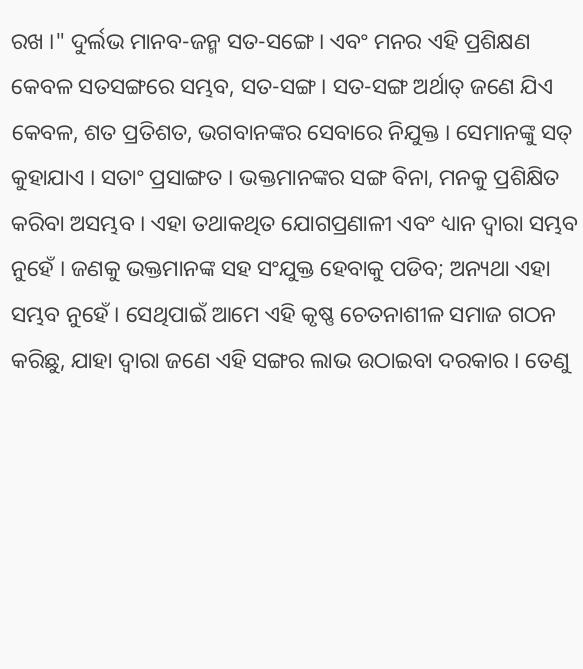ରଖ ।" ଦୁର୍ଲଭ ମାନବ-ଜନ୍ମ ସତ-ସଙ୍ଗେ । ଏବଂ ମନର ଏହି ପ୍ରଶିକ୍ଷଣ କେବଳ ସତସଙ୍ଗରେ ସମ୍ଭବ, ସତ-ସଙ୍ଗ । ସତ-ସଙ୍ଗ ଅର୍ଥାତ୍ ଜଣେ ଯିଏ କେବଳ, ଶତ ପ୍ରତିଶତ, ଭଗବାନଙ୍କର ସେବାରେ ନିଯୁକ୍ତ । ସେମାନଙ୍କୁ ସତ୍ କୁହାଯାଏ । ସତାଂ ପ୍ରସାଙ୍ଗତ । ଭକ୍ତମାନଙ୍କର ସଙ୍ଗ ବିନା, ମନକୁ ପ୍ରଶିକ୍ଷିତ କରିବା ଅସମ୍ଭବ । ଏହା ତଥାକଥିତ ଯୋଗପ୍ରଣାଳୀ ଏବଂ ଧ୍ୟାନ ଦ୍ଵାରା ସମ୍ଭବ ନୁହେଁ । ଜଣକୁ ଭକ୍ତମାନଙ୍କ ସହ ସଂଯୁକ୍ତ ହେବାକୁ ପଡିବ; ଅନ୍ୟଥା ଏହା ସମ୍ଭବ ନୁହେଁ । ସେଥିପାଇଁ ଆମେ ଏହି କୃଷ୍ଣ ଚେତନାଶୀଳ ସମାଜ ଗଠନ କରିଛୁ, ଯାହା ଦ୍ଵାରା ଜଣେ ଏହି ସଙ୍ଗର ଲାଭ ଉଠାଇବା ଦରକାର । ତେଣୁ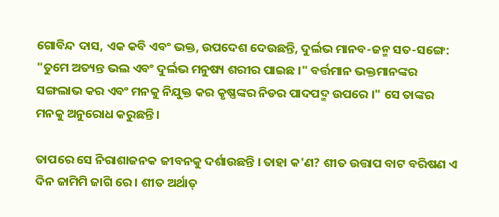ଗୋବିନ୍ଦ ଦାସ, ଏକ କବି ଏବଂ ଭକ୍ତ, ଉପଦେଶ ଦେଉଛନ୍ତି, ଦୁର୍ଲଭ ମାନବ-ଜନ୍ମ ସତ-ସଙ୍ଗେ: "ତୁମେ ଅତ୍ୟନ୍ତ ଭଲ ଏବଂ ଦୁର୍ଲଭ ମନୁଷ୍ୟ ଶରୀର ପାଇଛ ।" ବର୍ତ୍ତମାନ ଭକ୍ତମାନଙ୍କର ସଙ୍ଗଲାଭ କର ଏବଂ ମନକୁ ନିଯୁକ୍ତ କର କୃଷ୍ଣଙ୍କର ନିଡର ପାଦପଦ୍ମ ଉପରେ ।" ସେ ତାଙ୍କର ମନକୁ ଅନୁରୋଧ କରୁଛନ୍ତି ।

ତାପରେ ସେ ନିରାଶାଜନକ ଜୀବନକୁ ଦର୍ଶାଉଛନ୍ତି । ତାହା କ'ଣ? ଶୀତ ଉତ୍ତାପ ବାଟ ବରିଷଣ ଏ ଦିନ ଜାମିମି ଜାଗି ରେ । ଶୀତ ଅର୍ଥାତ୍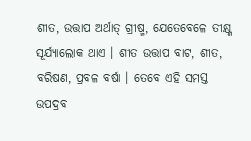ଶୀତ, ଉତ୍ତାପ ଅର୍ଥାତ୍ ଗ୍ରୀଷ୍ମ, ଯେତେବେଳେ ତୀକ୍ଷ୍ଣ ସୂର୍ଯ୍ୟାଲୋକ ଥାଏ । ଶୀତ ଉତ୍ତାପ ବାଟ, ଶୀତ, ବରିଷଣ, ପ୍ରବଳ ବର୍ଷା । ତେବେ ଏହି ସମସ୍ତ ଉପଦ୍ରବ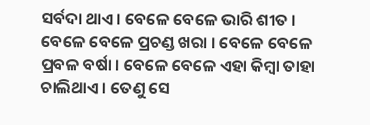ସର୍ବଦା ଥାଏ । ବେଳେ ବେଳେ ଭାରି ଶୀତ । ବେଳେ ବେଳେ ପ୍ରଚଣ୍ଡ ଖରା । ବେଳେ ବେଳେ ପ୍ରବଳ ବର୍ଷା । ବେଳେ ବେଳେ ଏହା କିମ୍ଵା ତାହା ଚାଲିଥାଏ । ତେଣୁ ସେ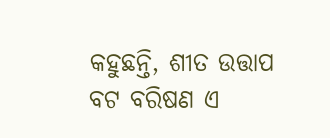କହୁଛନ୍ତି, ଶୀତ ଉତ୍ତାପ ବଟ ବରିଷଣ ଏ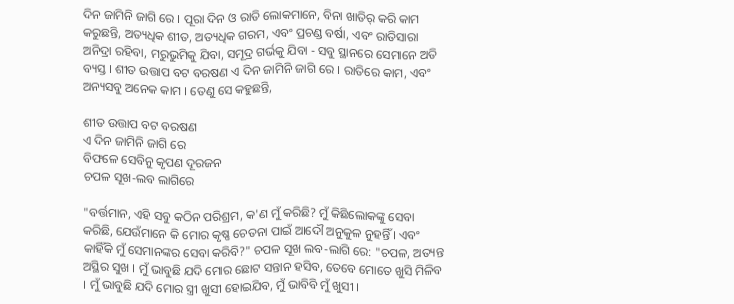ଦିନ ଜାମିନି ଜାଗି ରେ । ପୂରା ଦିନ ଓ ରାତି ଲୋକମାନେ, ବିନା ଖାତିର୍ କରି କାମ କରୁଛନ୍ତି, ଅତ୍ୟଧିକ ଶୀତ, ଅତ୍ୟଧିକ ଗରମ, ଏବଂ ପ୍ରଚଣ୍ଡ ବର୍ଷା, ଏବଂ ରାତିସାରା ଅନିଦ୍ରା ରହିବା, ମରୁଭୁମିକୁ ଯିବା, ସମୂଦ୍ର ଗର୍ଭକୁ ଯିବା - ସବୁ ସ୍ଥାନରେ ସେମାନେ ଅତି ବ୍ୟସ୍ତ । ଶୀତ ଉତ୍ତାପ ବଟ ବରଷଣ ଏ ଦିନ ଜାମିନି ଜାଗି ରେ । ରାତିରେ କାମ, ଏବଂ ଅନ୍ୟସବୁ ଅନେକ କାମ । ତେଣୁ ସେ କହୁଛନ୍ତି,

ଶୀତ ଉତ୍ତାପ ବଟ ବରଷଣ
ଏ ଦିନ ଜାମିନି ଜାଗି ରେ
ବିଫଳେ ସେବିନୁ କୃପଣ ଦୂରଜନ
ଚପଳ ସୂଖ-ଲବ ଲାଗିରେ

"ବର୍ତ୍ତମାନ, ଏହି ସବୁ କଠିନ ପରିଶ୍ରମ, କ'ଣ ମୁଁ କରିଛି? ମୁଁ କିଛିଲୋକଙ୍କୁ ସେବା କରିଛି, ଯେଉଁମାନେ କି ମୋର କୃଷ୍ଣ ଚେତନା ପାଇଁ ଆଦୌ ଅନୁକୁଳ ନୁହନ୍ତିଁ । ଏବଂ କାହିଁକି ମୁଁ ସେମାନଙ୍କର ସେବା କରିବି?" ଚପଳ ସୂଖ ଲବ-ଲାଗି ରେ: "ଚପଳ, ଅତ୍ୟନ୍ତ ଅସ୍ଥିର ସୁଖ । ମୁଁ ଭାବୁଛି ଯଦି ମୋର ଛୋଟ ସନ୍ତାନ ହସିବ, ତେବେ ମୋତେ ଖୁସି ମିଳିବ । ମୁଁ ଭାବୁଛି ଯଦି ମୋର ସ୍ତ୍ରୀ ଖୁସୀ ହୋଇଯିବ, ମୁଁ ଭାବିବି ମୁଁ ଖୁସୀ ।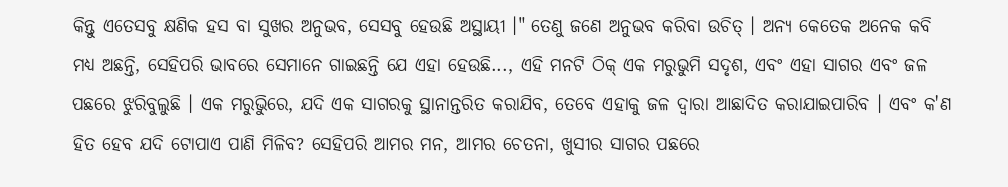କିନ୍ତୁ ଏତେସବୁ କ୍ଷଣିକ ହସ ବା ସୁଖର ଅନୁଭବ, ସେସବୁ ହେଉଛି ଅସ୍ଥାୟୀ ।" ତେଣୁ ଜଣେ ଅନୁଭବ କରିବା ଉଚିତ୍ । ଅନ୍ୟ କେତେକ ଅନେକ କବି ମଧ୍ୟ ଅଛନ୍ତି, ସେହିପରି ଭାବରେ ସେମାନେ ଗାଇଛନ୍ତି ଯେ ଏହା ହେଉଛି..., ଏହି ମନଟି ଠିକ୍ ଏକ ମରୁଭୁମି ସଦୃଶ, ଏବଂ ଏହା ସାଗର ଏବଂ ଜଳ ପଛରେ ଝୁରିବୁଲୁଛି । ଏକ ମରୁଭୁିରେ, ଯଦି ଏକ ସାଗରକୁ ସ୍ଥାନାନ୍ତରିତ କରାଯିବ, ତେବେ ଏହାକୁ ଜଳ ଦ୍ଵାରା ଆଛାଦିତ କରାଯାଇପାରିବ । ଏବଂ କ'ଣ ହିତ ହେବ ଯଦି ଟୋପାଏ ପାଣି ମିଳିବ? ସେହିପରି ଆମର ମନ, ଆମର ଚେତନା, ଖୁସୀର ସାଗର ପଛରେ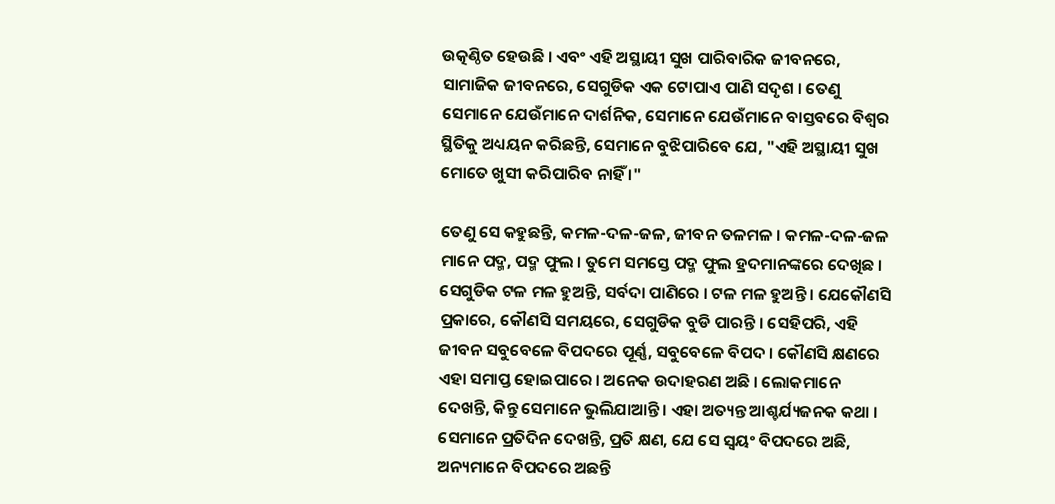ଉତ୍କଣ୍ଠିତ ହେଉଛି । ଏବଂ ଏହି ଅସ୍ଥାୟୀ ସୁଖ ପାରିବାରିକ ଜୀବନରେ, ସାମାଜିକ ଜୀବନରେ, ସେଗୁଡିକ ଏକ ଟୋପାଏ ପାଣି ସଦୃଶ । ତେଣୁ ସେମାନେ ଯେଉଁମାନେ ଦାର୍ଶନିକ, ସେମାନେ ଯେଉଁମାନେ ବାସ୍ତବରେ ବିଶ୍ଵର ସ୍ଥିତିକୁ ଅଧ୍ୟୟନ କରିଛନ୍ତି, ସେମାନେ ବୁଝିପାରିବେ ଯେ, "ଏହି ଅସ୍ଥାୟୀ ସୁଖ ମୋତେ ଖୁସୀ କରିପାରିବ ନାହିଁ ।"

ତେଣୁ ସେ କହୁଛନ୍ତି, କମଳ-ଦଳ-ଜଳ, ଜୀବନ ତଳମଳ । କମଳ-ଦଳ-ଜଳ ମାନେ ପଦ୍ମ, ପଦ୍ମ ଫୁଲ । ତୁମେ ସମସ୍ତେ ପଦ୍ମ ଫୁଲ ହ୍ରଦମାନଙ୍କରେ ଦେଖିଛ । ସେଗୁଡିକ ଟଳ ମଳ ହୁଅନ୍ତି, ସର୍ବଦା ପାଣିରେ । ଟଳ ମଳ ହୁଅନ୍ତି । ଯେକୌଣସି ପ୍ରକାରେ, କୌଣସି ସମୟରେ, ସେଗୁଡିକ ବୁଡି ପାରନ୍ତି । ସେହିପରି, ଏହି ଜୀବନ ସବୁବେଳେ ବିପଦରେ ପୂର୍ଣ୍ଣ, ସବୁବେଳେ ବିପଦ । କୌଣସି କ୍ଷଣରେ ଏହା ସମାପ୍ତ ହୋଇପାରେ । ଅନେକ ଉଦାହରଣ ଅଛି । ଲୋକମାନେ ଦେଖନ୍ତି, କିନ୍ତୁ ସେମାନେ ଭୁଲିଯାଆନ୍ତି । ଏହା ଅତ୍ୟନ୍ତ ଆଶ୍ଚର୍ଯ୍ୟଜନକ କଥା । ସେମାନେ ପ୍ରତିଦିନ ଦେଖନ୍ତି, ପ୍ରତି କ୍ଷଣ, ଯେ ସେ ସ୍ଵୟଂ ବିପଦରେ ଅଛି, ଅନ୍ୟମାନେ ବିପଦରେ ଅଛନ୍ତି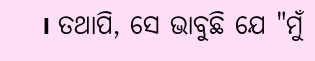। ତଥାପି, ସେ ଭାବୁଛି ଯେ "ମୁଁ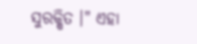ସୁରକ୍ଷିତ ।" ଏହା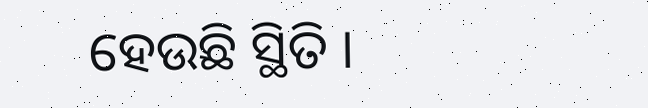ହେଉଛି ସ୍ଥିତି ।